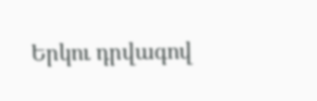Երկու դրվագով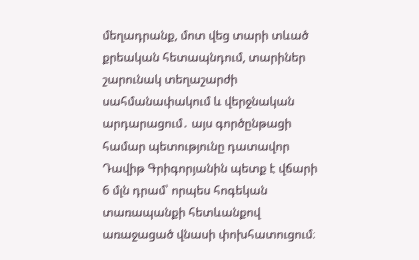մեղադրանք, մոտ վեց տարի տևած քրեական հետապնդում, տարիներ շարունակ տեղաշարժի սահմանափակում և վերջնական արդարացում․ այս գործընթացի համար պետությունը դատավոր Դավիթ Գրիգորյանին պետք է վճարի 6 մլն դրամ՝ որպես հոգեկան տառապանքի հետևանքով առաջացած վնասի փոխհատուցում։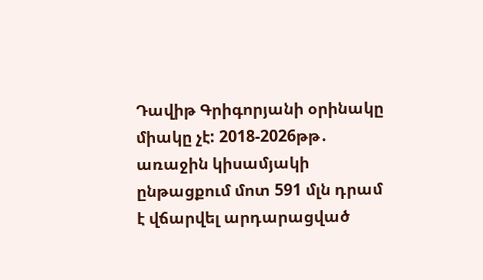Դավիթ Գրիգորյանի օրինակը միակը չէ: 2018-2026թթ․ առաջին կիսամյակի ընթացքում մոտ 591 մլն դրամ է վճարվել արդարացված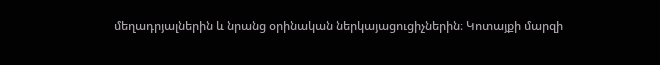մեղադրյալներին և նրանց օրինական ներկայացուցիչներին։ Կոտայքի մարզի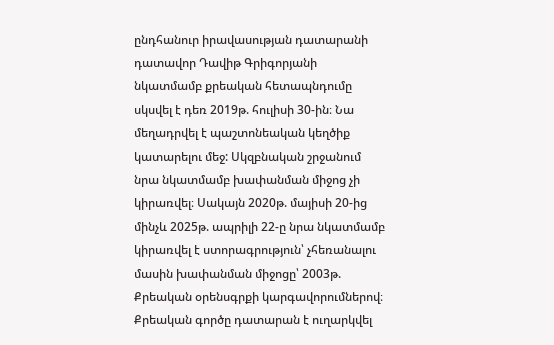ընդհանուր իրավասության դատարանի դատավոր Դավիթ Գրիգորյանի նկատմամբ քրեական հետապնդումը սկսվել է դեռ 2019թ. հուլիսի 30-ին։ Նա մեղադրվել է պաշտոնեական կեղծիք կատարելու մեջ: Սկզբնական շրջանում նրա նկատմամբ խափանման միջոց չի կիրառվել։ Սակայն 2020թ. մայիսի 20-ից մինչև 2025թ. ապրիլի 22-ը նրա նկատմամբ կիրառվել է ստորագրություն՝ չհեռանալու մասին խափանման միջոցը՝ 2003թ. Քրեական օրենսգրքի կարգավորումներով։ Քրեական գործը դատարան է ուղարկվել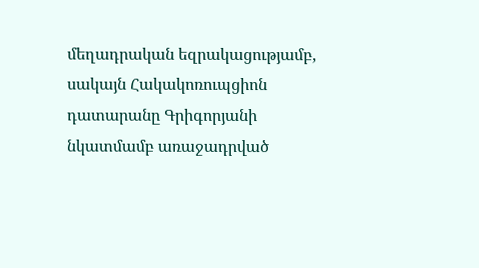մեղադրական եզրակացությամբ, սակայն Հակակոռուպցիոն դատարանը Գրիգորյանի նկատմամբ առաջադրված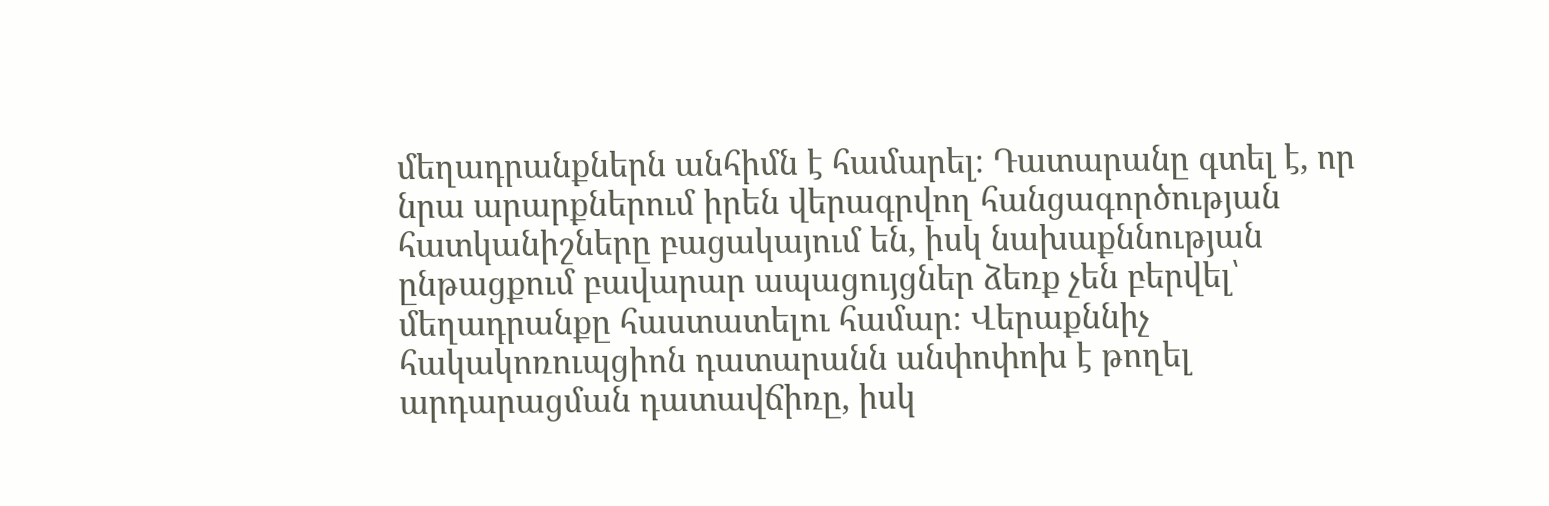մեղադրանքներն անհիմն է համարել։ Դատարանը գտել է, որ նրա արարքներում իրեն վերագրվող հանցագործության հատկանիշները բացակայում են, իսկ նախաքննության ընթացքում բավարար ապացույցներ ձեռք չեն բերվել՝ մեղադրանքը հաստատելու համար։ Վերաքննիչ հակակոռուպցիոն դատարանն անփոփոխ է թողել արդարացման դատավճիռը, իսկ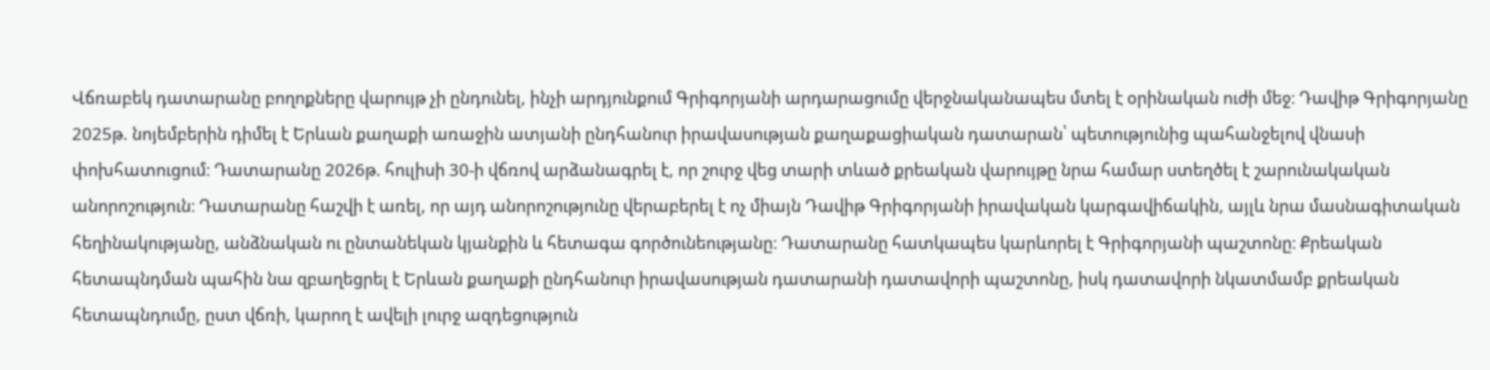Վճռաբեկ դատարանը բողոքները վարույթ չի ընդունել, ինչի արդյունքում Գրիգորյանի արդարացումը վերջնականապես մտել է օրինական ուժի մեջ։ Դավիթ Գրիգորյանը 2025թ. նոյեմբերին դիմել է Երևան քաղաքի առաջին ատյանի ընդհանուր իրավասության քաղաքացիական դատարան՝ պետությունից պահանջելով վնասի փոխհատուցում։ Դատարանը 2026թ. հուլիսի 30-ի վճռով արձանագրել է, որ շուրջ վեց տարի տևած քրեական վարույթը նրա համար ստեղծել է շարունակական անորոշություն։ Դատարանը հաշվի է առել, որ այդ անորոշությունը վերաբերել է ոչ միայն Դավիթ Գրիգորյանի իրավական կարգավիճակին, այլև նրա մասնագիտական հեղինակությանը, անձնական ու ընտանեկան կյանքին և հետագա գործունեությանը։ Դատարանը հատկապես կարևորել է Գրիգորյանի պաշտոնը։ Քրեական հետապնդման պահին նա զբաղեցրել է Երևան քաղաքի ընդհանուր իրավասության դատարանի դատավորի պաշտոնը, իսկ դատավորի նկատմամբ քրեական հետապնդումը, ըստ վճռի, կարող է ավելի լուրջ ազդեցություն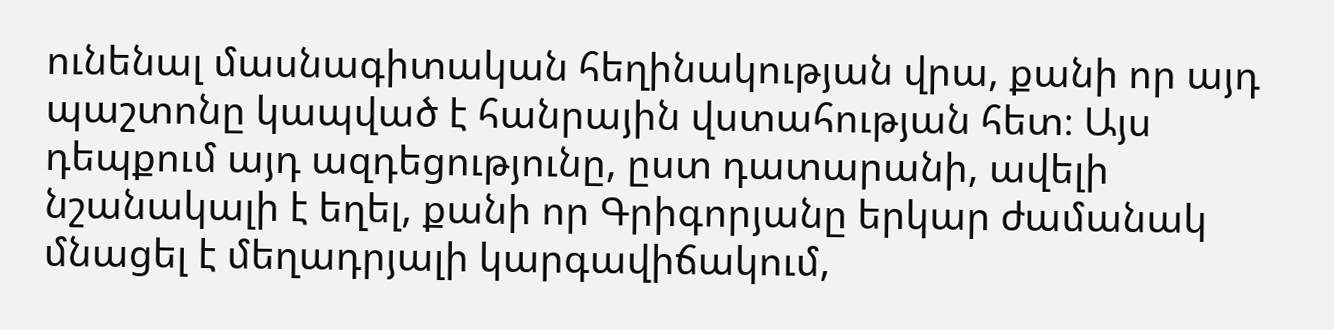ունենալ մասնագիտական հեղինակության վրա, քանի որ այդ պաշտոնը կապված է հանրային վստահության հետ։ Այս դեպքում այդ ազդեցությունը, ըստ դատարանի, ավելի նշանակալի է եղել, քանի որ Գրիգորյանը երկար ժամանակ մնացել է մեղադրյալի կարգավիճակում,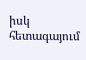իսկ հետագայում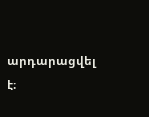արդարացվել է։